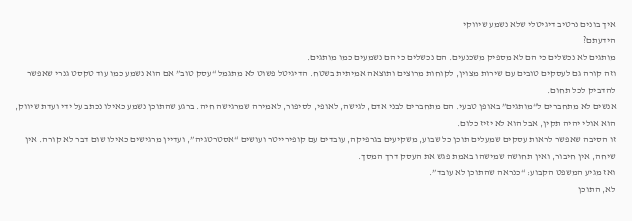איך בונים נרטיב דיגיטלי שלא נשמע שיווקי
הידעתם?
מותגים לא נכשלים כי הם לא מספיק משכנעים. הם נכשלים כי הם נשמעים כמו מותגים.
וזה קורה גם לעסקים טובים עם שירות מצוין, לקוחות מרוצים ותוצאה אמיתית בשטח. הדיגיטל פשוט לא מתגמל “עסק טוב” אם הוא נשמע כמו עוד טקסט גנרי שאפשר להדביק לכל תחום.
אנשים לא מתחברים ל“מותגים” באופן טבעי. הם מתחברים לבני אדם, לגישה, לאופי, לסיפור, לאמירה שמרגישה חיה. ברגע שהתוכן נשמע כאילו נכתב על ידי ועדת שיווק, הוא אולי יהיה תקין, אבל הוא לא יזיז כלום.
זו הסיבה שאפשר לראות עסקים שמעלים תוכן כל שבוע, משקיעים בגרפיקה, עובדים עם קופירייטר ועושים “אסטרטגיה”, ועדיין מרגישים כאילו שום דבר לא קורה. אין שיחה, אין חיבור, ואין תחושה שמישהו באמת פגש את העסק דרך המסך.
ואז מגיע המשפט הקבוע: “כנראה שהתוכן לא עובד”.
לא, התוכן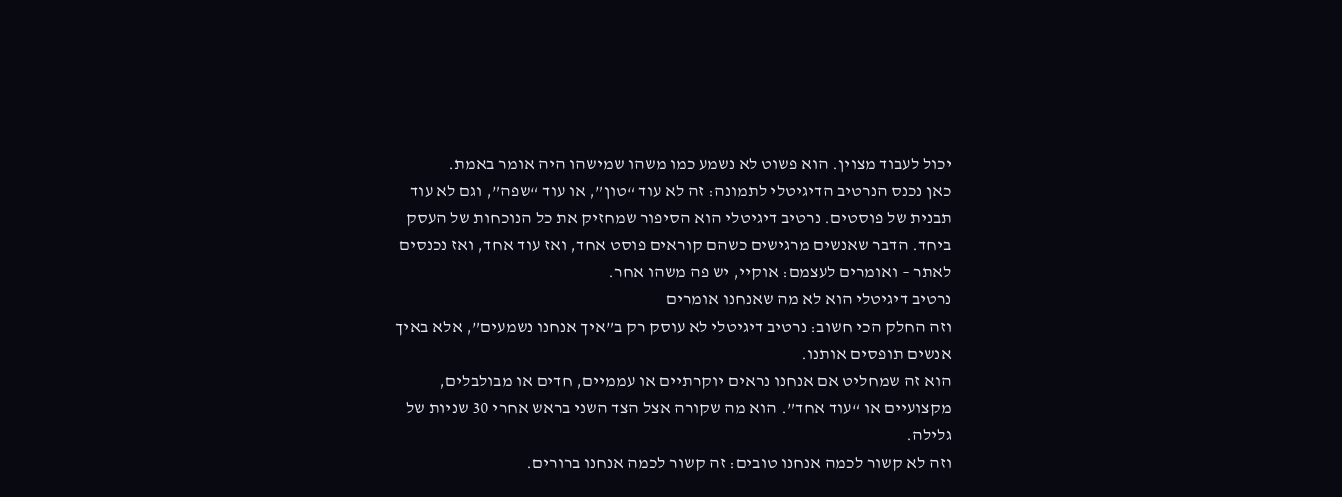יכול לעבוד מצוין. הוא פשוט לא נשמע כמו משהו שמישהו היה אומר באמת.
כאן נכנס הנרטיב הדיגיטלי לתמונה: זה לא עוד “טון”, או עוד “שפה”, וגם לא עוד תבנית של פוסטים. נרטיב דיגיטלי הוא הסיפור שמחזיק את כל הנוכחות של העסק ביחד. הדבר שאנשים מרגישים כשהם קוראים פוסט אחד, ואז עוד אחד, ואז נכנסים לאתר – ואומרים לעצמם: אוקיי, יש פה משהו אחר.
נרטיב דיגיטלי הוא לא מה שאנחנו אומרים
וזה החלק הכי חשוב: נרטיב דיגיטלי לא עוסק רק ב”איך אנחנו נשמעים”, אלא באיך אנשים תופסים אותנו.
הוא זה שמחליט אם אנחנו נראים יוקרתיים או עממיים, חדים או מבולבלים, מקצועיים או “עוד אחד”. הוא מה שקורה אצל הצד השני בראש אחרי 30 שניות של גלילה.
וזה לא קשור לכמה אנחנו טובים: זה קשור לכמה אנחנו ברורים.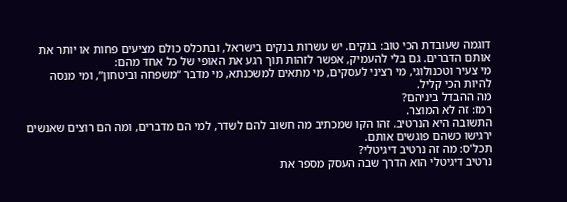דוגמה שעובדת הכי טוב: בנקים. יש עשרות בנקים בישראל, ובתכלס כולם מציעים פחות או יותר את אותם הדברים. גם בלי להעמיק, אפשר לזהות תוך רגע את האופי של כל אחד מהם:
מי צעיר וטכנולוגי, מי רציני לעסקים, מי מתאים למשכנתא, מי מדבר “משפחה וביטחון”, ומי מנסה להיות הכי קליל.
מה ההבדל ביניהם?
רמז: זה לא המוצר.
התשובה היא הנרטיב. זהו הקו שמכתיב מה חשוב להם לשדר, למי הם מדברים, ומה הם רוצים שאנשים ירגישו כשהם פוגשים אותם.
תכל'ס: מה זה נרטיב דיגיטלי?
נרטיב דיגיטלי הוא הדרך שבה העסק מספר את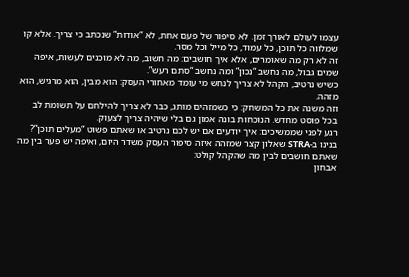עצמו לעולם לאורך זמן. לא סיפור של פעם אחת, לא “אודות” שנכתב כי צריך. אלא קו שמלווה כל תוכן, כל עמוד, כל מייל וכל מסר.
זה לא רק מה שאומרים, אלא איך חושבים: מה חשוב, מה לא מוכנים לעשות, איפה שמים גבול, מה נחשב “נכון” ומה נחשב “סתם רעש”.
כשיש נרטיב, הקהל לא צריך לנחש מי עומד מאחורי העסק: הוא מבין, הוא מרגיש, הוא מזהה.
וזה משנה את כל המשחק: כי כשמזהים מותג, כבר לא צריך להילחם על תשומת לב בכל פוסט מחדש. הנוכחות בונה אמון גם בלי שיהיה צריך לצעוק.
רגע לפני שממשיכים: איך יודעים אם יש לכם נרטיב או שאתם פשוט “מעלים תוכן”?
בנינו ב-STRA שאלון קצר שמזהה איזה סיפור העסק משדר היום, ואיפה יש פער בין מה שאתם חושבים לבין מה שהקהל קולט:
אבחון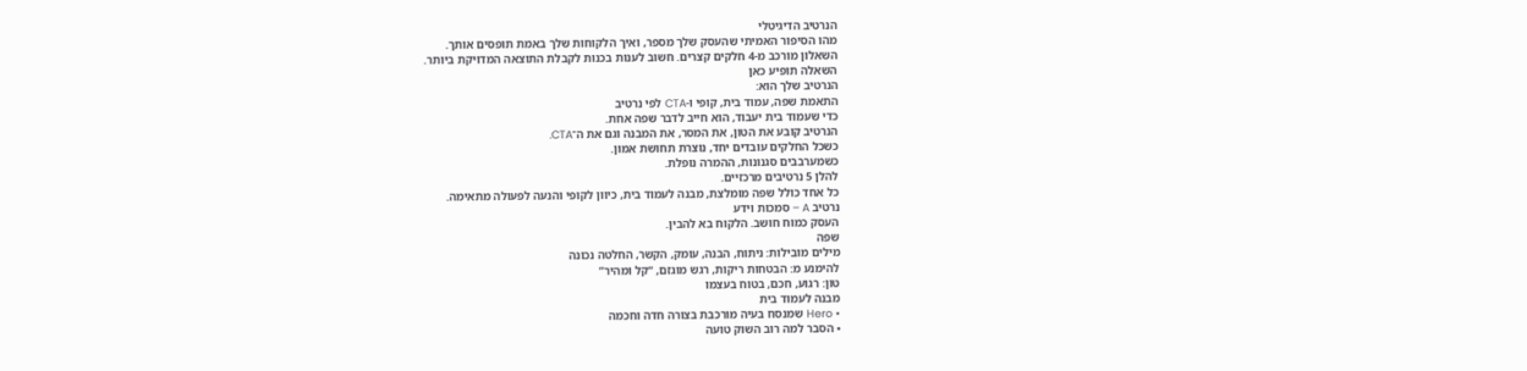הנרטיב הדיגיטלי
מהו הסיפור האמיתי שהעסק שלך מספר, ואיך הלקוחות שלך באמת תופסים אותך.
השאלון מורכב מ-4 חלקים קצרים. חשוב לענות בכנות לקבלת התוצאה המדויקת ביותר.
השאלה תופיע כאן
הנרטיב שלך הוא:
התאמת שפה, עמוד בית, קופי ו-CTA לפי נרטיב
כדי שעמוד בית יעבוד, הוא חייב לדבר שפה אחת.
הנרטיב קובע את הטון, את המסר, את המבנה וגם את ה־CTA.
כשכל החלקים עובדים יחד, נוצרת תחושת אמון.
כשמערבבים סגנונות, ההמרה נופלת.
להלן 5 נרטיבים מרכזיים.
כל אחד כולל שפה מומלצת, מבנה לעמוד בית, כיוון לקופי והנעה לפעולה מתאימה.
נרטיב A – סמכות וידע
העסק כמוח חושב. הלקוח בא להבין.
שפה
מילים מובילות: ניתוח, הבנה, עומק, הקשר, החלטה נכונה
להימנע מ: הבטחות ריקות, רגש מוגזם, “קל ומהיר”
טון: רגוע, חכם, בטוח בעצמו
מבנה לעמוד בית
• Hero שמנסח בעיה מורכבת בצורה חדה וחכמה
• הסבר למה רוב השוק טועה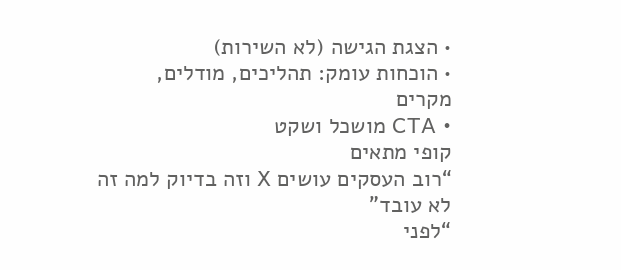• הצגת הגישה (לא השירות)
• הוכחות עומק: תהליכים, מודלים, מקרים
• CTA מושכל ושקט
קופי מתאים
“רוב העסקים עושים X וזה בדיוק למה זה לא עובד”
“לפני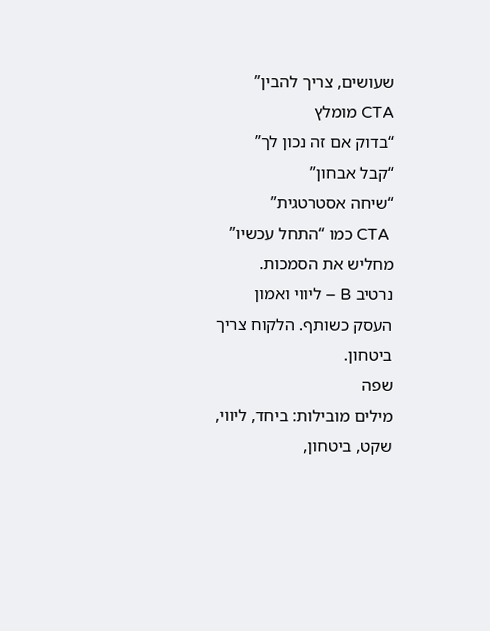שעושים, צריך להבין”
CTA מומלץ
“בדוק אם זה נכון לך”
“קבל אבחון”
“שיחה אסטרטגית”
 CTA כמו “התחל עכשיו” מחליש את הסמכות.
נרטיב B – ליווי ואמון
העסק כשותף. הלקוח צריך ביטחון.
שפה
מילים מובילות: ביחד, ליווי, שקט, ביטחון,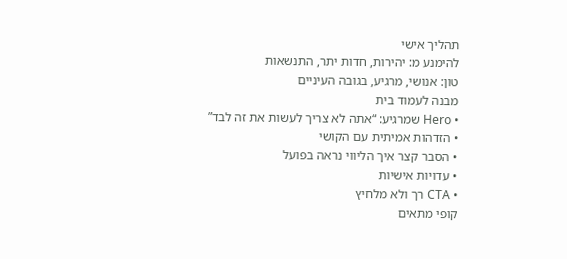תהליך אישי
להימנע מ: יהירות, חדות יתר, התנשאות
טון: אנושי, מרגיע, בגובה העיניים
מבנה לעמוד בית
• Hero שמרגיע: “אתה לא צריך לעשות את זה לבד”
• הזדהות אמיתית עם הקושי
• הסבר קצר איך הליווי נראה בפועל
• עדויות אישיות
• CTA רך ולא מלחיץ
קופי מתאים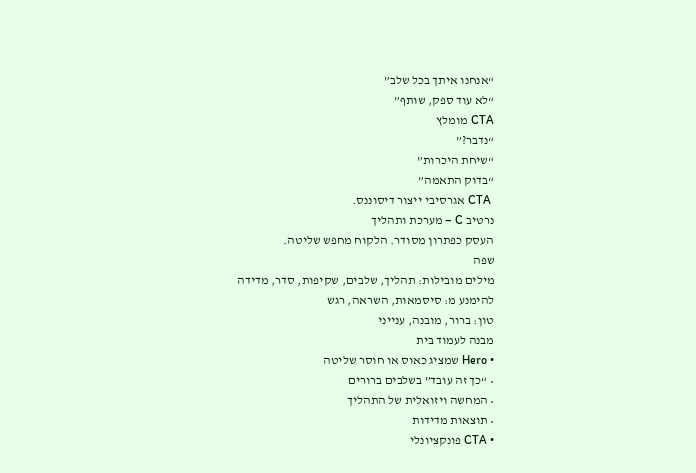“אנחנו איתך בכל שלב”
“לא עוד ספק, שותף”
CTA מומלץ
“נדבר?”
“שיחת היכרות”
“בדוק התאמה”
 CTA אגרסיבי ייצור דיסוננס.
נרטיב C – מערכת ותהליך
העסק כפתרון מסודר. הלקוח מחפש שליטה.
שפה
מילים מובילות: תהליך, שלבים, שקיפות, סדר, מדידה
להימנע מ: סיסמאות, השראה, רגש
טון: ברור, מובנה, ענייני
מבנה לעמוד בית
• Hero שמציג כאוס או חוסר שליטה
• “כך זה עובד” בשלבים ברורים
• המחשה ויזואלית של התהליך
• תוצאות מדידות
• CTA פונקציונלי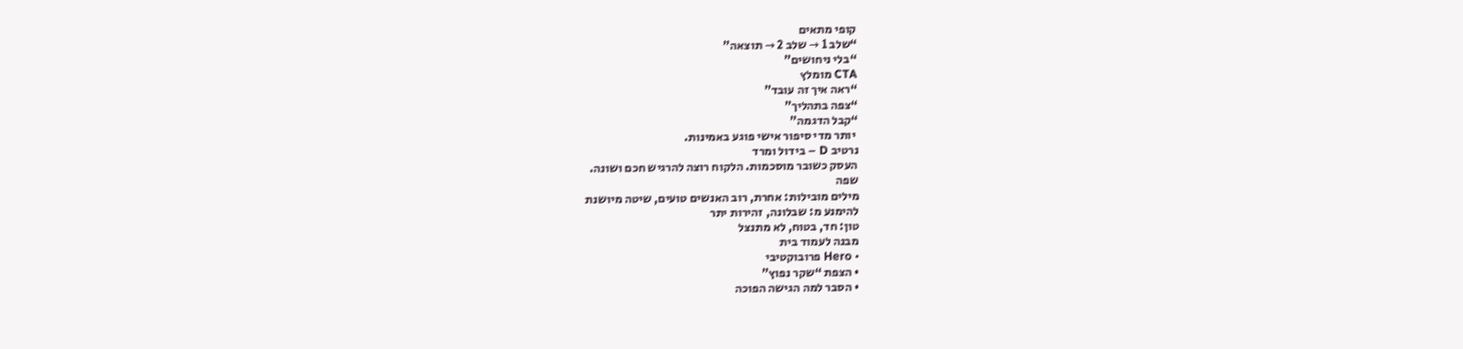קופי מתאים
“שלב 1 → שלב 2 → תוצאה”
“בלי ניחושים”
CTA מומלץ
“ראה איך זה עובד”
“צפה בתהליך”
“קבל הדגמה”
 יותר מדי סיפור אישי פוגע באמינות.
נרטיב D – בידול ומרד
העסק כשובר מוסכמות. הלקוח רוצה להרגיש חכם ושונה.
שפה
מילים מובילות: אחרת, רוב האנשים טועים, שיטה מיושנת
להימנע מ: שבלונה, זהירות יתר
טון: חד, בטוח, לא מתנצל
מבנה לעמוד בית
• Hero פרובוקטיבי
• הצפת “שקר נפוץ”
• הסבר למה הגישה הפוכה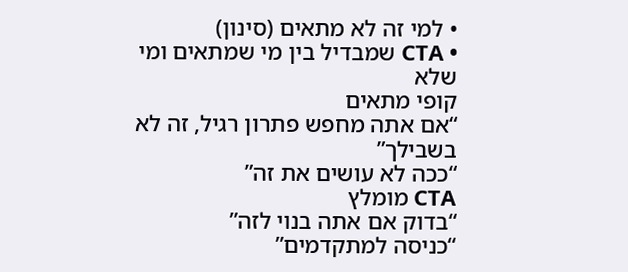• למי זה לא מתאים (סינון)
• CTA שמבדיל בין מי שמתאים ומי שלא
קופי מתאים
“אם אתה מחפש פתרון רגיל, זה לא בשבילך”
“ככה לא עושים את זה”
CTA מומלץ
“בדוק אם אתה בנוי לזה”
“כניסה למתקדמים”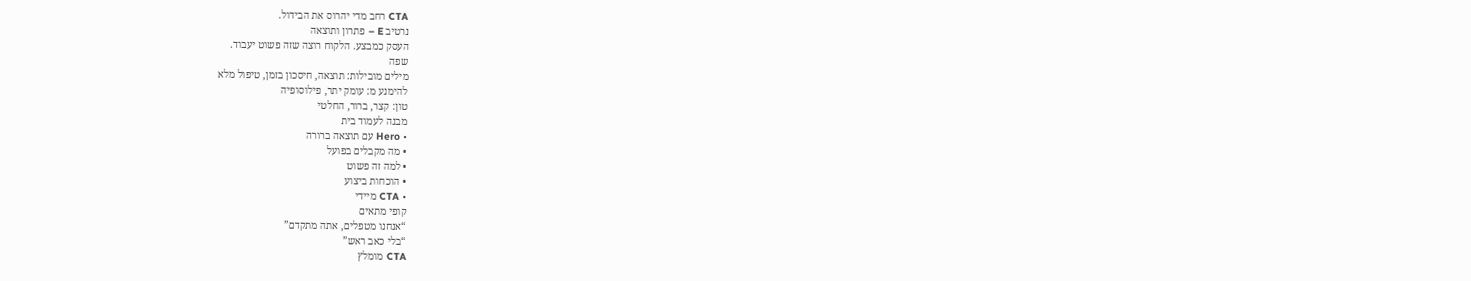CTA רחב מדי יהרוס את הבידול.
נרטיב E – פתרון ותוצאה
העסק כמבצע. הלקוח רוצה שזה פשוט יעבוד.
שפה
מילים מובילות: תוצאה, חיסכון בזמן, טיפול מלא
להימנע מ: עומק יתר, פילוסופיה
טון: קצר, ברור, החלטי
מבנה לעמוד בית
• Hero עם תוצאה ברורה
• מה מקבלים בפועל
• למה זה פשוט
• הוכחות ביצוע
• CTA מיידי
קופי מתאים
“אנחנו מטפלים, אתה מתקדם”
“בלי כאב ראש”
CTA מומלץ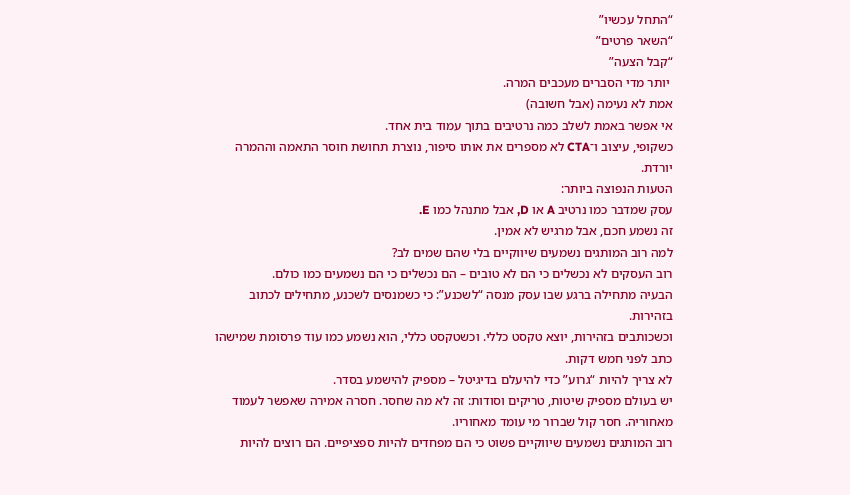“התחל עכשיו”
“השאר פרטים”
“קבל הצעה”
 יותר מדי הסברים מעכבים המרה.
אמת לא נעימה (אבל חשובה)
אי אפשר באמת לשלב כמה נרטיבים בתוך עמוד בית אחד.
כשקופי, עיצוב ו־CTA לא מספרים את אותו סיפור, נוצרת תחושת חוסר התאמה וההמרה יורדת.
הטעות הנפוצה ביותר:
עסק שמדבר כמו נרטיב A או D, אבל מתנהל כמו E.
זה נשמע חכם, אבל מרגיש לא אמין.
למה רוב המותגים נשמעים שיווקיים בלי שהם שמים לב?
רוב העסקים לא נכשלים כי הם לא טובים – הם נכשלים כי הם נשמעים כמו כולם.
הבעיה מתחילה ברגע שבו עסק מנסה “לשכנע”: כי כשמנסים לשכנע, מתחילים לכתוב בזהירות.
וכשכותבים בזהירות, יוצא טקסט כללי. וכשטקסט כללי, הוא נשמע כמו עוד פרסומת שמישהו כתב לפני חמש דקות.
לא צריך להיות “גרוע” כדי להיעלם בדיגיטל – מספיק להישמע בסדר.
יש בעולם מספיק שיטות, טריקים וסודות: זה לא מה שחסר. חסרה אמירה שאפשר לעמוד מאחוריה. חסר קול שברור מי עומד מאחוריו.
רוב המותגים נשמעים שיווקיים פשוט כי הם מפחדים להיות ספציפיים. הם רוצים להיות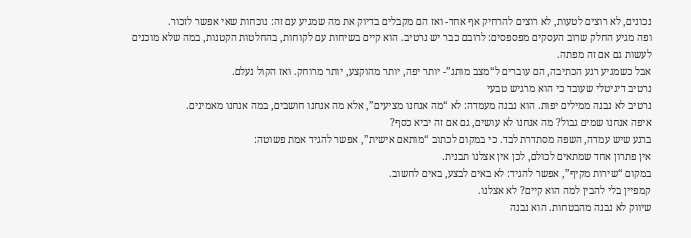נכונים, לא רוצים לטעות, לא רוצים להרחיק אף אחד- ואז הם מקבלים בדיוק את מה שמגיע עם זה: נוכחות שאי אפשר לזכור.
ופה מגיע החלק שרוב העסקים מפספסים: לרובם כבר יש נרטיב. הוא קיים בשיחות עם לקוחות, בהחלטות הקטנות, במה שלא מוכנים לעשות גם אם זה מפתה.
אבל כשמגיע רגע הכתיבה, הם עוברים ל“מצב מותג”- יותר יפה, יותר מהוקצע, יותר מרוחק. ואז הקול נעלם.
נרטיב דיגיטלי שעובד כי הוא מרגיש טבעי
נרטיב לא נבנה ממילים יפות. הוא נבנה מעמדה: לא “מה אנחנו מציעים”, אלא מה אנחנו חושבים, במה אנחנו מאמינים.
איפה אנחנו שמים גבול? מה אנחנו לא עושים, גם אם זה יביא כסף?
ברגע שיש עמדה, השפה מסתדרת לבד. כי במקום לכתוב “מותאם אישית”, אפשר להגיד אמת פשוטה:
אין פתרון אחד שמתאים לכולם, לכן אין אצלנו תבנית.
במקום “שירות מקיף”, אפשר להגיד: לא באים לבצע, באים לחשוב.
קמפיין בלי להבין למה הוא קיים? לא אצלנו.
שיווק לא נבנה מהבטחות. הוא נבנה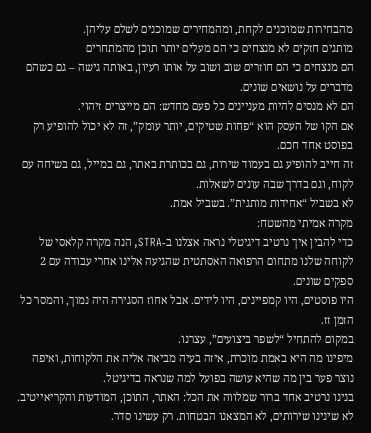מהבחירות שמוכנים לקחת, ומהמחירים שמוכנים לשלם עליהן.
מותגים חזקים לא מנצחים כי הם מעלים יותר תוכן מהמתחרים
הם מנצחים כי הם חוזרים שוב ושוב על אותו רעיון, באותה גישה – גם כשהם מדברים על נושאים שונים.
הם לא מנסים להיות מעניינים כל פעם מחדש: הם מייצרים זיהוי.
אם הקו של העסק הוא “פחות שטיקים, יותר עומק”, זה לא יכול להופיע רק בפוסט אחד חכם.
זה חייב להופיע גם בעמוד שירות, גם בכותרת באתר, גם במייל, גם בשיחה עם לקוח, וגם בדרך שבה עונים לשאלות.
לא בשביל “אחידות מותגית”. בשביל אמת.
מקרה אמיתי מהשטח:
כדי להבין איך נרטיב דיגיטלי נראה אצלנו ב-STRA, הנה מקרה קלאסי של לקוחה שלנו מתחום הרפואה האסתטית שהגיעה אלינו אחרי עבודה עם 2 ספקים שונים.
היו פוסטים, היו קמפיינים, היו לידים. אבל אחוז הסגירה היה נמוך, והמסר כל הזמן זז.
במקום להתחיל “לשפר ביצועים”, עצרנו.
מיפינו מה היא באמת מוכרת, איזה בעיה מביאה אליה את הלקוחות, ואיפה נוצר פער בין מה שהיא עושה בפועל למה שנראה בדיגיטל.
בנינו נרטיב אחד ברור שמלווה את הכל: האתר, התוכן, המודעות והקריאייטיב. לא שינינו שירותים, לא המצאנו הבטחות. רק עשינו סדר.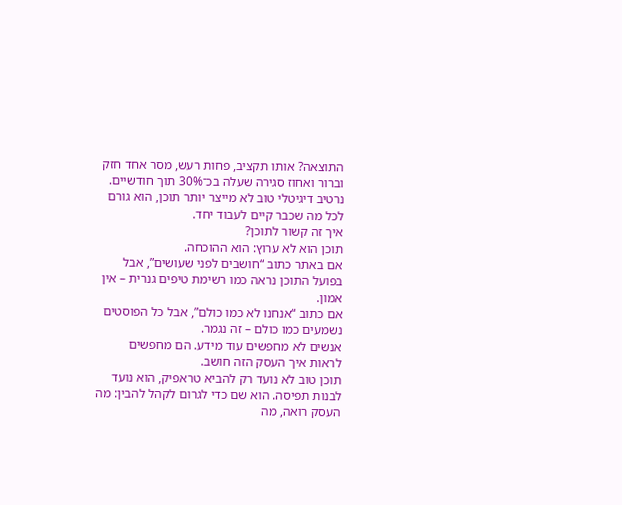התוצאה? אותו תקציב, פחות רעש, מסר אחד חזק וברור ואחוז סגירה שעלה בכ־30% תוך חודשיים.
נרטיב דיגיטלי טוב לא מייצר יותר תוכן, הוא גורם לכל מה שכבר קיים לעבוד יחד.
איך זה קשור לתוכן?
תוכן הוא לא ערוץ: הוא ההוכחה.
אם באתר כתוב “חושבים לפני שעושים”, אבל בפועל התוכן נראה כמו רשימת טיפים גנרית – אין אמון.
אם כתוב “אנחנו לא כמו כולם”, אבל כל הפוסטים נשמעים כמו כולם – זה נגמר.
אנשים לא מחפשים עוד מידע. הם מחפשים לראות איך העסק הזה חושב.
תוכן טוב לא נועד רק להביא טראפיק, הוא נועד לבנות תפיסה. הוא שם כדי לגרום לקהל להבין: מה העסק רואה, מה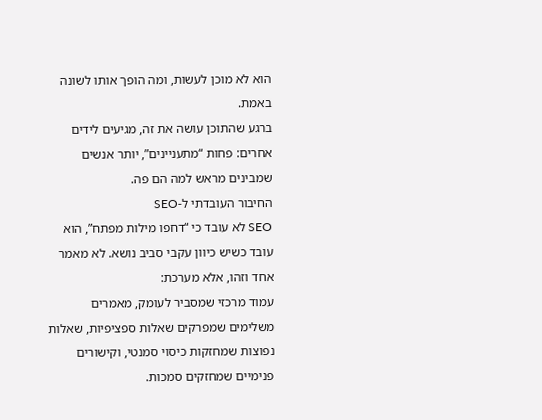הוא לא מוכן לעשות, ומה הופך אותו לשונה באמת.
ברגע שהתוכן עושה את זה, מגיעים לידים אחרים: פחות “מתעניינים”, יותר אנשים שמבינים מראש למה הם פה.
החיבור העובדתי ל-SEO
SEO לא עובד כי “דחפו מילות מפתח”, הוא עובד כשיש כיוון עקבי סביב נושא. לא מאמר אחד וזהו, אלא מערכת:
עמוד מרכזי שמסביר לעומק, מאמרים משלימים שמפרקים שאלות ספציפיות, שאלות נפוצות שמחזקות כיסוי סמנטי, וקישורים פנימיים שמחזקים סמכות.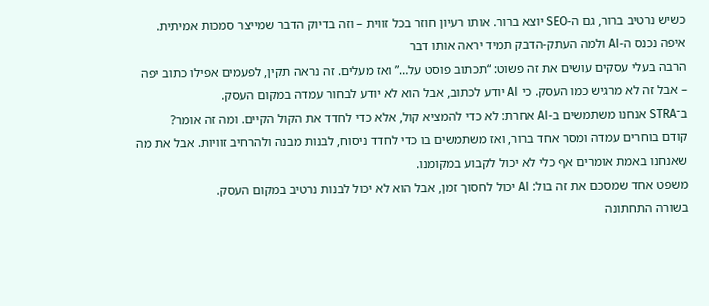כשיש נרטיב ברור, גם ה-SEO יוצא ברור. אותו רעיון חוזר בכל זווית – וזה בדיוק הדבר שמייצר סמכות אמיתית.
איפה נכנס ה-AI ולמה העתק-הדבק תמיד יראה אותו דבר
הרבה בעלי עסקים עושים את זה פשוט: “תכתוב פוסט על…” ואז מעלים. זה נראה תקין, לפעמים אפילו כתוב יפה – אבל זה לא מרגיש כמו העסק. כי AI יודע לכתוב, אבל הוא לא יודע לבחור עמדה במקום העסק.
ב־STRA אנחנו משתמשים ב-AI אחרת: לא כדי להמציא קול, אלא כדי לחדד את הקול הקיים. ומה זה אומר?
קודם בוחרים עמדה ומסר אחד ברור, ואז משתמשים בו כדי לחדד ניסוח, לבנות מבנה ולהרחיב זוויות. אבל את מה שאנחנו באמת אומרים אף כלי לא יכול לקבוע במקומנו.
משפט אחד שמסכם את זה בול: AI יכול לחסוך זמן, אבל הוא לא יכול לבנות נרטיב במקום העסק.
בשורה התחתונה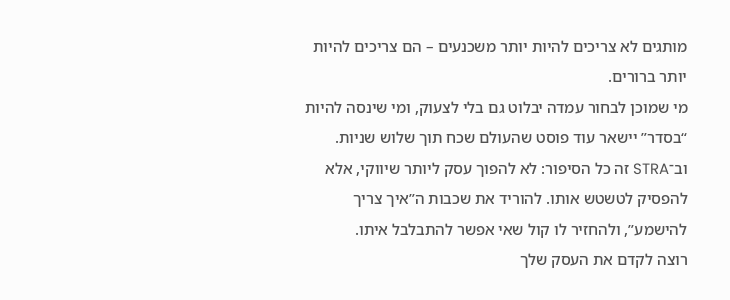מותגים לא צריכים להיות יותר משכנעים – הם צריכים להיות יותר ברורים.
מי שמוכן לבחור עמדה יבלוט גם בלי לצעוק, ומי שינסה להיות “בסדר” יישאר עוד פוסט שהעולם שכח תוך שלוש שניות.
וב־STRA זה כל הסיפור: לא להפוך עסק ליותר שיווקי, אלא להפסיק לטשטש אותו. להוריד את שכבות ה”איך צריך להישמע”, ולהחזיר לו קול שאי אפשר להתבלבל איתו.
רוצה לקדם את העסק שלך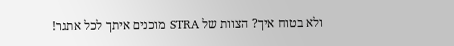ולא בטוח איך? הצוות של STRA מוכנים איתך לכל אתגר!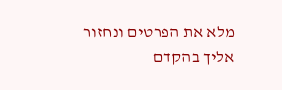מלא את הפרטים ונחזור אליך בהקדם